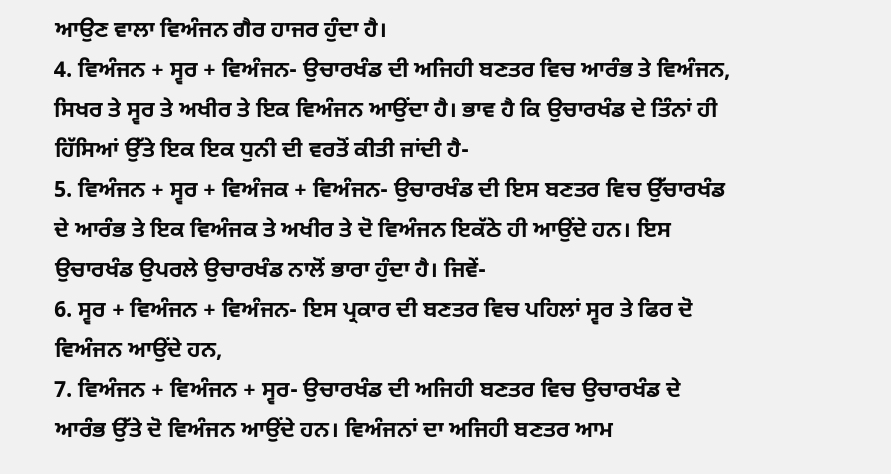ਆਉਣ ਵਾਲਾ ਵਿਅੰਜਨ ਗੈਰ ਹਾਜਰ ਹੁੰਦਾ ਹੈ।
4. ਵਿਅੰਜਨ + ਸ੍ਵਰ + ਵਿਅੰਜਨ- ਉਚਾਰਖੰਡ ਦੀ ਅਜਿਹੀ ਬਣਤਰ ਵਿਚ ਆਰੰਭ ਤੇ ਵਿਅੰਜਨ, ਸਿਖਰ ਤੇ ਸ੍ਵਰ ਤੇ ਅਖੀਰ ਤੇ ਇਕ ਵਿਅੰਜਨ ਆਉਂਦਾ ਹੈ। ਭਾਵ ਹੈ ਕਿ ਉਚਾਰਖੰਡ ਦੇ ਤਿੰਨਾਂ ਹੀ ਹਿੱਸਿਆਂ ਉੱਤੇ ਇਕ ਇਕ ਧੁਨੀ ਦੀ ਵਰਤੋਂ ਕੀਤੀ ਜਾਂਦੀ ਹੈ-
5. ਵਿਅੰਜਨ + ਸ੍ਵਰ + ਵਿਅੰਜਕ + ਵਿਅੰਜਨ- ਉਚਾਰਖੰਡ ਦੀ ਇਸ ਬਣਤਰ ਵਿਚ ਉੱਚਾਰਖੰਡ ਦੇ ਆਰੰਭ ਤੇ ਇਕ ਵਿਅੰਜਕ ਤੇ ਅਖੀਰ ਤੇ ਦੋ ਵਿਅੰਜਨ ਇਕੱਠੇ ਹੀ ਆਉਂਦੇ ਹਨ। ਇਸ ਉਚਾਰਖੰਡ ਉਪਰਲੇ ਉਚਾਰਖੰਡ ਨਾਲੋਂ ਭਾਰਾ ਹੁੰਦਾ ਹੈ। ਜਿਵੇਂ-
6. ਸ੍ਵਰ + ਵਿਅੰਜਨ + ਵਿਅੰਜਨ- ਇਸ ਪ੍ਰਕਾਰ ਦੀ ਬਣਤਰ ਵਿਚ ਪਹਿਲਾਂ ਸ੍ਵਰ ਤੇ ਫਿਰ ਦੋ ਵਿਅੰਜਨ ਆਉਂਦੇ ਹਨ,
7. ਵਿਅੰਜਨ + ਵਿਅੰਜਨ + ਸ੍ਵਰ- ਉਚਾਰਖੰਡ ਦੀ ਅਜਿਹੀ ਬਣਤਰ ਵਿਚ ਉਚਾਰਖੰਡ ਦੇ ਆਰੰਭ ਉੱਤੇ ਦੋ ਵਿਅੰਜਨ ਆਉਂਦੇ ਹਨ। ਵਿਅੰਜਨਾਂ ਦਾ ਅਜਿਹੀ ਬਣਤਰ ਆਮ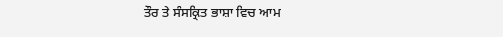ਤੌਰ ਤੇ ਸੰਸਕ੍ਰਿਤ ਭਾਸ਼ਾ ਵਿਚ ਆਮ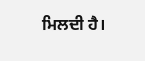ਮਿਲਦੀ ਹੈ।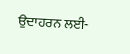ਉਦਾਹਰਨ ਲਈ-